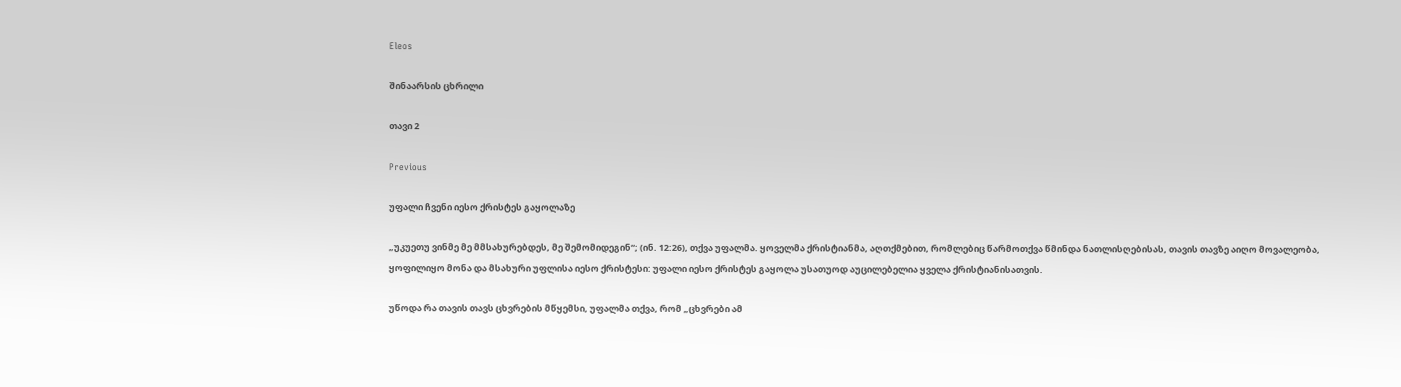Eleos

შინაარსის ცხრილი

თავი 2

Previous

უფალი ჩვენი იესო ქრისტეს გაყოლაზე

„უკუეთუ ვინმე მე მმსახურებდეს, მე შემომიდეგინ“; (ინ. 12:26), თქვა უფალმა. ყოველმა ქრისტიანმა, აღთქმებით, რომლებიც წარმოთქვა წმინდა ნათლისღებისას, თავის თავზე აიღო მოვალეობა, ყოფილიყო მონა და მსახური უფლისა იესო ქრისტესი: უფალი იესო ქრისტეს გაყოლა უსათუოდ აუცილებელია ყველა ქრისტიანისათვის.

უწოდა რა თავის თავს ცხვრების მწყემსი, უფალმა თქვა, რომ „ცხვრები ამ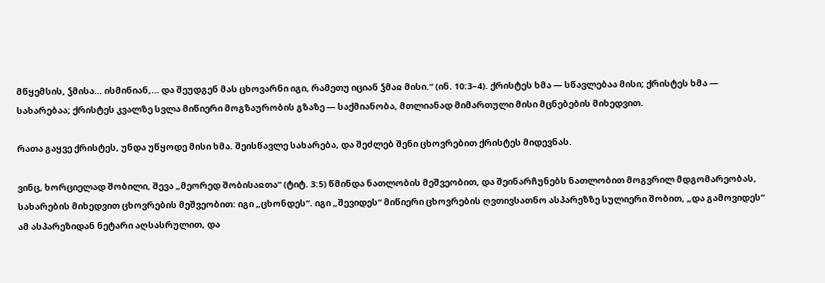მწყემსის, ჴმისა… ისმინიან,… და შეუდგენ მას ცხოვარნი იგი, რამეთუ იციან ჴმაჲ მისი.“ (ინ. 10:3–4). ქრისტეს ხმა — სწავლებაა მისი; ქრისტეს ხმა — სახარებაა; ქრისტეს კვალზე სვლა მიწიერი მოგზაურობის გზაზე — საქმიანობა, მთლიანად მიმართული მისი მცნებების მიხედვით.

რათა გაყვე ქრისტეს, უნდა უწყოდე მისი ხმა. შეისწავლე სახარება, და შეძლებ შენი ცხოვრებით ქრისტეს მიდევნას.

ვინც, ხორციელად შობილი, შევა „მეორედ შობისაჲთა“ (ტიტ. 3:5) წმინდა ნათლობის მეშვეობით, და შეინარჩუნებს ნათლობით მოგვრილ მდგომარეობას, სახარების მიხედვით ცხოვრების მეშვეობით: იგი „ცხონდეს“. იგი „შევიდეს“ მიწიერი ცხოვრების ღვთივსათნო ასპარეზზე სულიერი შობით, „და გამოვიდეს“ ამ ასპარეზიდან ნეტარი აღსასრულით, და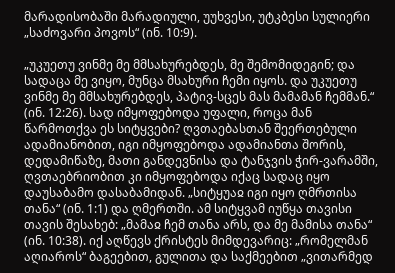მარადისობაში მარადიული, უუხვესი, უტკბესი სულიერი „საძოვარი პოვოს“ (ინ. 10:9).

„უკუეთუ ვინმე მე მმსახურებდეს, მე შემომიდეგინ; და სადაცა მე ვიყო, მუნცა მსახური ჩემი იყოს. და უკუეთუ ვინმე მე მმსახურებდეს, პატივ-სცეს მას მამამან ჩემმან.“ (ინ. 12:26). სად იმყოფებოდა უფალი, როცა მან წარმოთქვა ეს სიტყვები? ღვთაებასთან შეერთებული ადამიანობით, იგი იმყოფებოდა ადამიანთა შორის, დედამიწაზე, მათი განდევნისა და ტანჯვის ჭირ-ვარამში, ღვთაებრიობით კი იმყოფებოდა იქაც სადაც იყო დაუსაბამო დასაბამიდან. „სიტყუაჲ იგი იყო ღმრთისა თანა“ (ინ. 1:1) და ღმერთში. ამ სიტყვამ იუწყა თავისი თავის შესახებ: „მამაჲ ჩემ თანა არს, და მე მამისა თანა“ (ინ. 10:38). იქ აღწევს ქრისტეს მიმდევარიც: „რომელმან აღიაროს“ ბაგეებით, გულითა და საქმეებით „ვითარმედ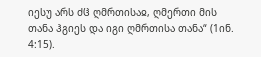იესუ არს ძჱ ღმრთისაჲ, ღმერთი მის თანა ჰგიეს და იგი ღმრთისა თანა“ (1ინ. 4:15).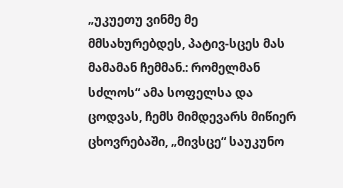„უკუეთუ ვინმე მე მმსახურებდეს, პატივ-სცეს მას მამამან ჩემმან.: რომელმან სძლოს“ ამა სოფელსა და ცოდვას, ჩემს მიმდევარს მიწიერ ცხოვრებაში, „მივსცე“ საუკუნო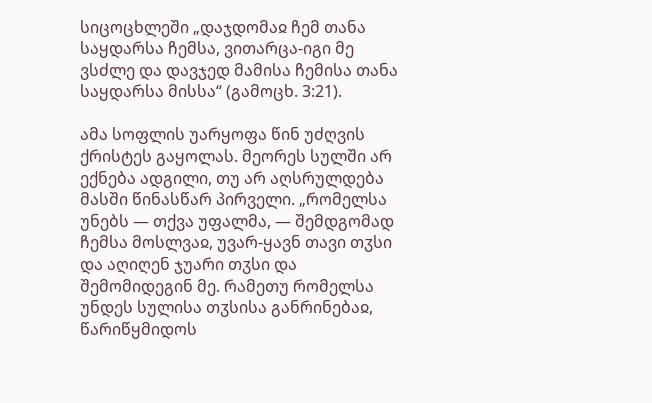სიცოცხლეში „დაჯდომაჲ ჩემ თანა საყდარსა ჩემსა, ვითარცა-იგი მე ვსძლე და დავჯედ მამისა ჩემისა თანა საყდარსა მისსა“ (გამოცხ. 3:21).

ამა სოფლის უარყოფა წინ უძღვის ქრისტეს გაყოლას. მეორეს სულში არ ექნება ადგილი, თუ არ აღსრულდება მასში წინასწარ პირველი. „რომელსა უნებს — თქვა უფალმა, — შემდგომად ჩემსა მოსლვაჲ, უვარ-ყავნ თავი თჳსი და აღიღენ ჯუარი თჳსი და შემომიდეგინ მე. რამეთუ რომელსა უნდეს სულისა თჳსისა განრინებაჲ, წარიწყმიდოს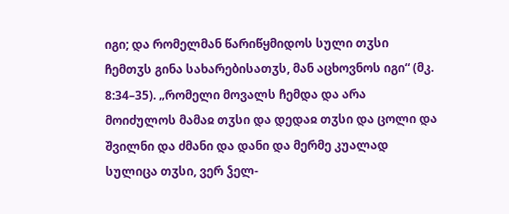იგი; და რომელმან წარიწყმიდოს სული თჳსი ჩემთჳს გინა სახარებისათჳს, მან აცხოვნოს იგი“ (მკ. 8:34–35). „რომელი მოვალს ჩემდა და არა მოიძულოს მამაჲ თჳსი და დედაჲ თჳსი და ცოლი და შვილნი და ძმანი და დანი და მერმე კუალად სულიცა თჳსი, ვერ ჴელ-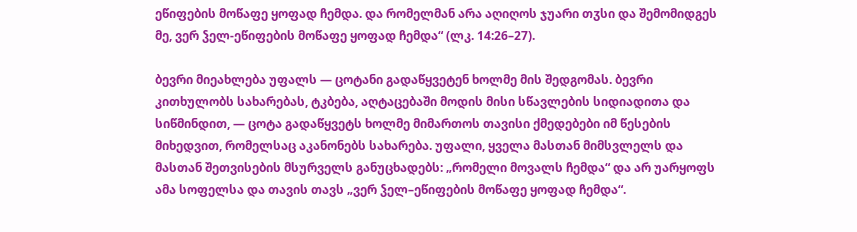ეწიფების მოწაფე ყოფად ჩემდა. და რომელმან არა აღიღოს ჯუარი თჳსი და შემომიდგეს მე, ვერ ჴელ-ეწიფების მოწაფე ყოფად ჩემდა“ (ლკ. 14:26–27).

ბევრი მიეახლება უფალს — ცოტანი გადაწყვეტენ ხოლმე მის შედგომას. ბევრი კითხულობს სახარებას, ტკბება, აღტაცებაში მოდის მისი სწავლების სიდიადითა და სიწმინდით, — ცოტა გადაწყვეტს ხოლმე მიმართოს თავისი ქმედებები იმ წესების მიხედვით, რომელსაც აკანონებს სახარება. უფალი, ყველა მასთან მიმსვლელს და მასთან შეთვისების მსურველს განუცხადებს: „რომელი მოვალს ჩემდა“ და არ უარყოფს ამა სოფელსა და თავის თავს „ვერ ჴელ–ეწიფების მოწაფე ყოფად ჩემდა“.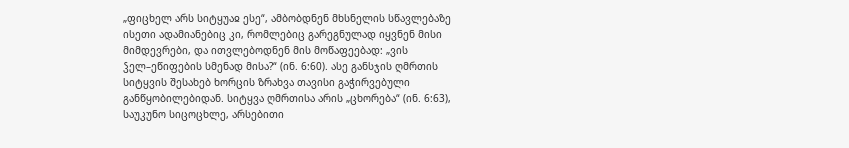„ფიცხელ არს სიტყუაჲ ესე“, ამბობდნენ მხსნელის სწავლებაზე ისეთი ადამიანებიც კი, რომლებიც გარეგნულად იყვნენ მისი მიმდევრები, და ითვლებოდნენ მის მოწაფეებად: „ვის ჴელ–ეწიფების სმენად მისა?“ (ინ. 6:60). ასე განსჯის ღმრთის სიტყვის შესახებ ხორცის ზრახვა თავისი გაჭირვებული განწყობილებიდან. სიტყვა ღმრთისა არის „ცხორება“ (ინ. 6:63), საუკუნო სიცოცხლე, არსებითი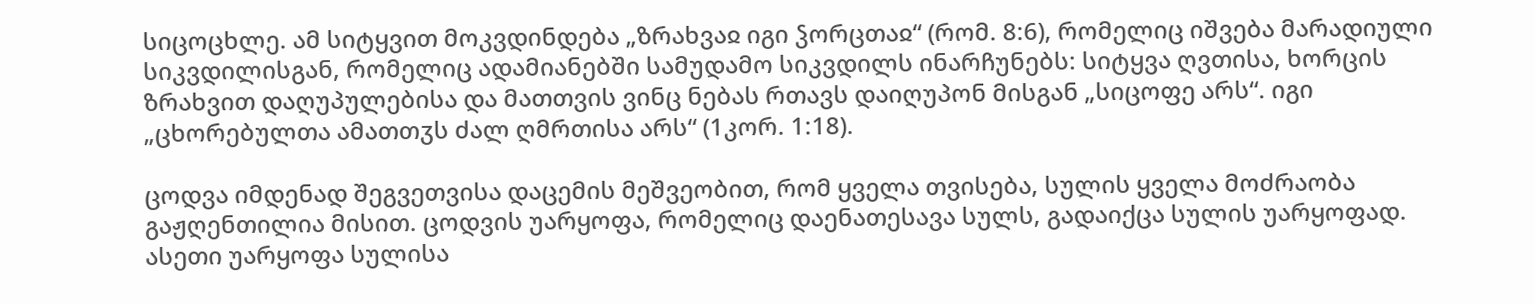სიცოცხლე. ამ სიტყვით მოკვდინდება „ზრახვაჲ იგი ჴორცთაჲ“ (რომ. 8:6), რომელიც იშვება მარადიული სიკვდილისგან, რომელიც ადამიანებში სამუდამო სიკვდილს ინარჩუნებს: სიტყვა ღვთისა, ხორცის ზრახვით დაღუპულებისა და მათთვის ვინც ნებას რთავს დაიღუპონ მისგან „სიცოფე არს“. იგი „ცხორებულთა ამათთჳს ძალ ღმრთისა არს“ (1კორ. 1:18).

ცოდვა იმდენად შეგვეთვისა დაცემის მეშვეობით, რომ ყველა თვისება, სულის ყველა მოძრაობა გაჟღენთილია მისით. ცოდვის უარყოფა, რომელიც დაენათესავა სულს, გადაიქცა სულის უარყოფად. ასეთი უარყოფა სულისა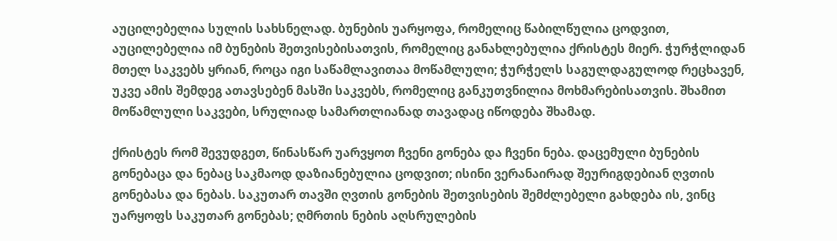აუცილებელია სულის სახსნელად. ბუნების უარყოფა, რომელიც წაბილწულია ცოდვით, აუცილებელია იმ ბუნების შეთვისებისათვის, რომელიც განახლებულია ქრისტეს მიერ. ჭურჭლიდან მთელ საკვებს ყრიან, როცა იგი საწამლავითაა მოწამლული; ჭურჭელს საგულდაგულოდ რეცხავენ, უკვე ამის შემდეგ ათავსებენ მასში საკვებს, რომელიც განკუთვნილია მოხმარებისათვის. შხამით მოწამლული საკვები, სრულიად სამართლიანად თავადაც იწოდება შხამად.

ქრისტეს რომ შევუდგეთ, წინასწარ უარვყოთ ჩვენი გონება და ჩვენი ნება. დაცემული ბუნების გონებაცა და ნებაც საკმაოდ დაზიანებულია ცოდვით; ისინი ვერანაირად შეურიგდებიან ღვთის გონებასა და ნებას. საკუთარ თავში ღვთის გონების შეთვისების შემძლებელი გახდება ის, ვინც უარყოფს საკუთარ გონებას; ღმრთის ნების აღსრულების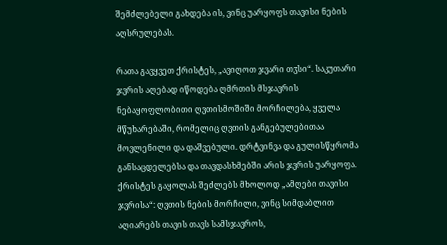შემძლებელი გახდება ის, ვინც უარყოფს თავისი ნების აღსრულებას.

რათა გავყვეთ ქრისტეს, „ავიღოთ ჯვარი თჳსი“. საკუთარი ჯვრის აღებად იწოდება ღმრთის მსჯავრის ნებაყოფლობითი ღვთისმოშიში მორჩილება, ყველა მწუხარებაში, რომელიც ღვთის განგებულებითაა მოვლენილი და დაშვებული. დრტვინვა და გულისწყრომა განსაცდელებსა და თავდასხმებში არის ჯვრის უარყოფა. ქრისტეს გაყოლას შეძლებს მხოლოდ „ამღები თავისი ჯვრისა“: ღვთის ნების მორჩილი, ვინც სიმდაბლით აღიარებს თავის თავს სამსჯავროს,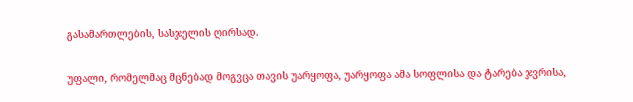გასამართლების, სასჯელის ღირსად.

უფალი, რომელმაც მცნებად მოგვცა თავის უარყოფა, უარყოფა ამა სოფლისა და ტარება ჯვრისა,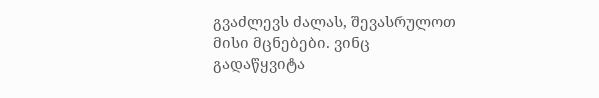გვაძლევს ძალას, შევასრულოთ მისი მცნებები. ვინც გადაწყვიტა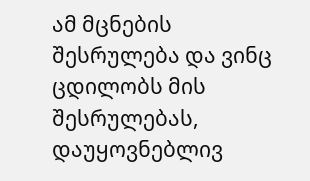ამ მცნების შესრულება და ვინც ცდილობს მის შესრულებას, დაუყოვნებლივ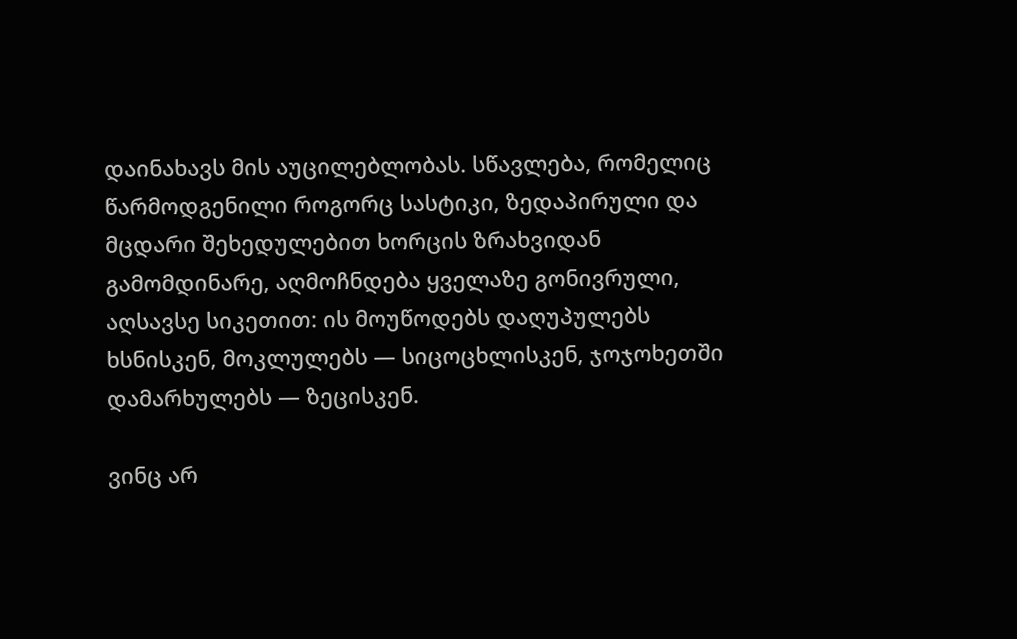დაინახავს მის აუცილებლობას. სწავლება, რომელიც წარმოდგენილი როგორც სასტიკი, ზედაპირული და მცდარი შეხედულებით ხორცის ზრახვიდან გამომდინარე, აღმოჩნდება ყველაზე გონივრული, აღსავსე სიკეთით: ის მოუწოდებს დაღუპულებს ხსნისკენ, მოკლულებს — სიცოცხლისკენ, ჯოჯოხეთში დამარხულებს — ზეცისკენ.

ვინც არ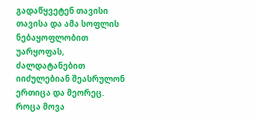გადაწყვეტენ თავისი თავისა და ამა სოფლის ნებაყოფლობით უარყოფას, ძალდატანებით იიძულებიან შეასრულონ ერთიცა და მეორეც. როცა მოვა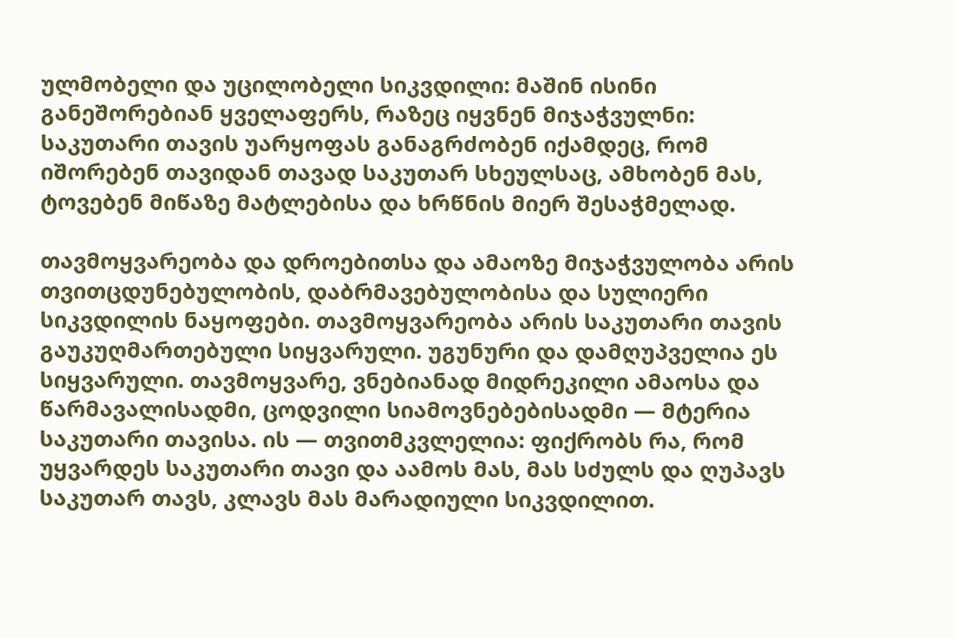ულმობელი და უცილობელი სიკვდილი: მაშინ ისინი განეშორებიან ყველაფერს, რაზეც იყვნენ მიჯაჭვულნი: საკუთარი თავის უარყოფას განაგრძობენ იქამდეც, რომ იშორებენ თავიდან თავად საკუთარ სხეულსაც, ამხობენ მას, ტოვებენ მიწაზე მატლებისა და ხრწნის მიერ შესაჭმელად.

თავმოყვარეობა და დროებითსა და ამაოზე მიჯაჭვულობა არის თვითცდუნებულობის, დაბრმავებულობისა და სულიერი სიკვდილის ნაყოფები. თავმოყვარეობა არის საკუთარი თავის გაუკუღმართებული სიყვარული. უგუნური და დამღუპველია ეს სიყვარული. თავმოყვარე, ვნებიანად მიდრეკილი ამაოსა და წარმავალისადმი, ცოდვილი სიამოვნებებისადმი — მტერია საკუთარი თავისა. ის — თვითმკვლელია: ფიქრობს რა, რომ უყვარდეს საკუთარი თავი და აამოს მას, მას სძულს და ღუპავს საკუთარ თავს, კლავს მას მარადიული სიკვდილით.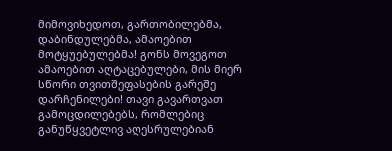მიმოვიხედოთ, გართობილებმა, დაბინდულებმა, ამაოებით მოტყუებულებმა! გონს მოვეგოთ ამაოებით აღტაცებულები, მის მიერ სწორი თვითშეფასების გარეშე დარჩენილები! თავი გავართვათ გამოცდილებებს, რომლებიც განუწყვეტლივ აღესრულებიან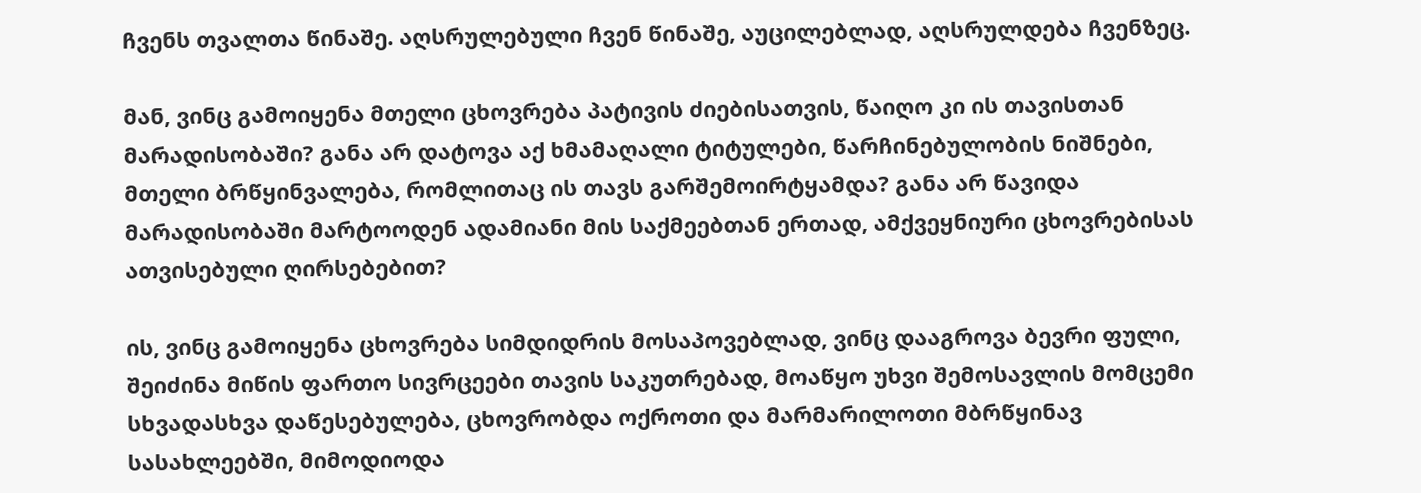ჩვენს თვალთა წინაშე. აღსრულებული ჩვენ წინაშე, აუცილებლად, აღსრულდება ჩვენზეც.

მან, ვინც გამოიყენა მთელი ცხოვრება პატივის ძიებისათვის, წაიღო კი ის თავისთან მარადისობაში? განა არ დატოვა აქ ხმამაღალი ტიტულები, წარჩინებულობის ნიშნები, მთელი ბრწყინვალება, რომლითაც ის თავს გარშემოირტყამდა? განა არ წავიდა მარადისობაში მარტოოდენ ადამიანი მის საქმეებთან ერთად, ამქვეყნიური ცხოვრებისას ათვისებული ღირსებებით?

ის, ვინც გამოიყენა ცხოვრება სიმდიდრის მოსაპოვებლად, ვინც დააგროვა ბევრი ფული, შეიძინა მიწის ფართო სივრცეები თავის საკუთრებად, მოაწყო უხვი შემოსავლის მომცემი სხვადასხვა დაწესებულება, ცხოვრობდა ოქროთი და მარმარილოთი მბრწყინავ სასახლეებში, მიმოდიოდა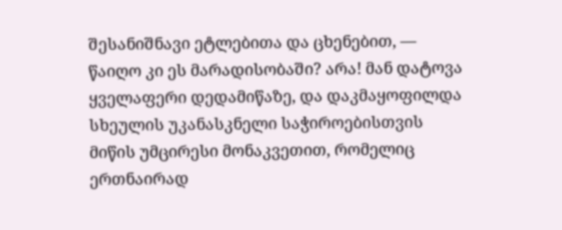შესანიშნავი ეტლებითა და ცხენებით, — წაიღო კი ეს მარადისობაში? არა! მან დატოვა ყველაფერი დედამიწაზე, და დაკმაყოფილდა სხეულის უკანასკნელი საჭიროებისთვის მიწის უმცირესი მონაკვეთით, რომელიც ერთნაირად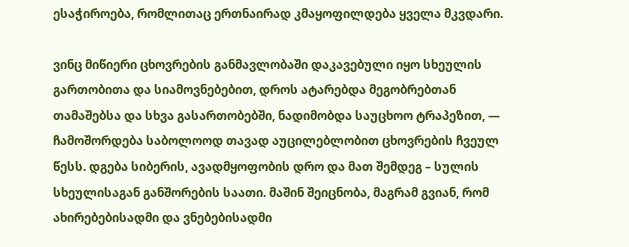ესაჭიროება, რომლითაც ერთნაირად კმაყოფილდება ყველა მკვდარი.

ვინც მიწიერი ცხოვრების განმავლობაში დაკავებული იყო სხეულის გართობითა და სიამოვნებებით, დროს ატარებდა მეგობრებთან თამაშებსა და სხვა გასართობებში, ნადიმობდა საუცხოო ტრაპეზით, — ჩამოშორდება საბოლოოდ თავად აუცილებლობით ცხოვრების ჩვეულ წესს. დგება სიბერის, ავადმყოფობის დრო და მათ შემდეგ – სულის სხეულისაგან განშორების საათი. მაშინ შეიცნობა, მაგრამ გვიან, რომ ახირებებისადმი და ვნებებისადმი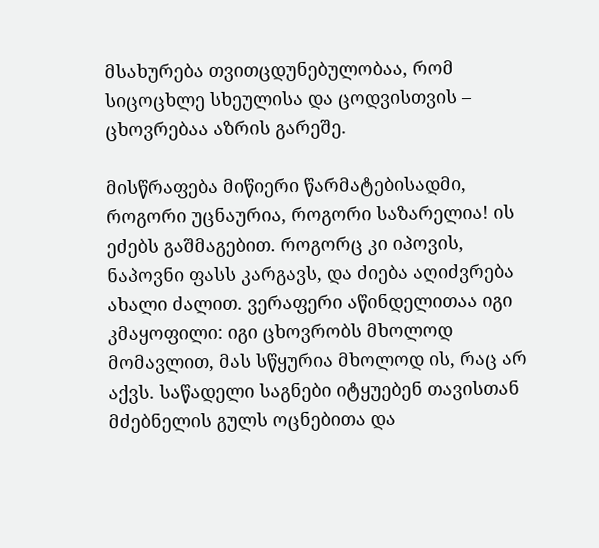მსახურება თვითცდუნებულობაა, რომ სიცოცხლე სხეულისა და ცოდვისთვის – ცხოვრებაა აზრის გარეშე.

მისწრაფება მიწიერი წარმატებისადმი, როგორი უცნაურია, როგორი საზარელია! ის ეძებს გაშმაგებით. როგორც კი იპოვის, ნაპოვნი ფასს კარგავს, და ძიება აღიძვრება ახალი ძალით. ვერაფერი აწინდელითაა იგი კმაყოფილი: იგი ცხოვრობს მხოლოდ მომავლით, მას სწყურია მხოლოდ ის, რაც არ აქვს. საწადელი საგნები იტყუებენ თავისთან მძებნელის გულს ოცნებითა და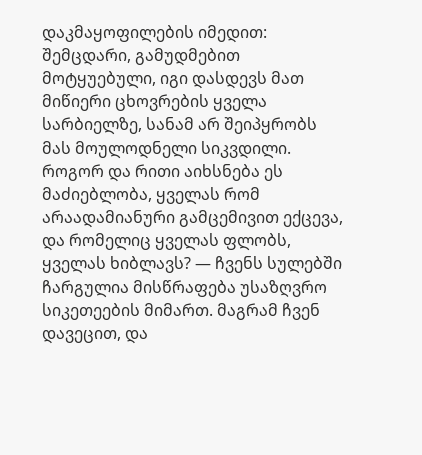დაკმაყოფილების იმედით: შემცდარი, გამუდმებით მოტყუებული, იგი დასდევს მათ მიწიერი ცხოვრების ყველა სარბიელზე, სანამ არ შეიპყრობს მას მოულოდნელი სიკვდილი. როგორ და რითი აიხსნება ეს მაძიებლობა, ყველას რომ არაადამიანური გამცემივით ექცევა, და რომელიც ყველას ფლობს, ყველას ხიბლავს? — ჩვენს სულებში ჩარგულია მისწრაფება უსაზღვრო სიკეთეების მიმართ. მაგრამ ჩვენ დავეცით, და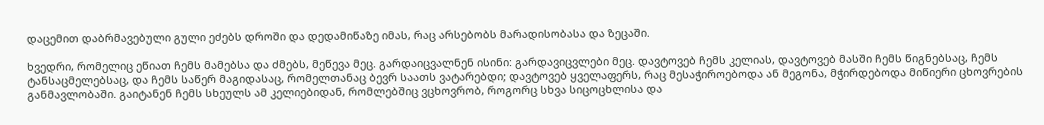დაცემით დაბრმავებული გული ეძებს დროში და დედამიწაზე იმას, რაც არსებობს მარადისობასა და ზეცაში.

ხვედრი, რომელიც ეწიათ ჩემს მამებსა და ძმებს, მეწევა მეც. გარდაიცვალნენ ისინი: გარდავიცვლები მეც. დავტოვებ ჩემს კელიას, დავტოვებ მასში ჩემს წიგნებსაც, ჩემს ტანსაცმელებსაც, და ჩემს საწერ მაგიდასაც, რომელთანაც ბევრ საათს ვატარებდი; დავტოვებ ყველაფერს, რაც მესაჭიროებოდა ან მეგონა, მჭირდებოდა მიწიერი ცხოვრების განმავლობაში. გაიტანენ ჩემს სხეულს ამ კელიებიდან, რომლებშიც ვცხოვრობ, როგორც სხვა სიცოცხლისა და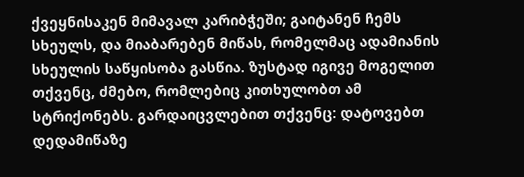ქვეყნისაკენ მიმავალ კარიბჭეში; გაიტანენ ჩემს სხეულს, და მიაბარებენ მიწას, რომელმაც ადამიანის სხეულის საწყისობა გასწია. ზუსტად იგივე მოგელით თქვენც, ძმებო, რომლებიც კითხულობთ ამ სტრიქონებს. გარდაიცვლებით თქვენც: დატოვებთ დედამიწაზე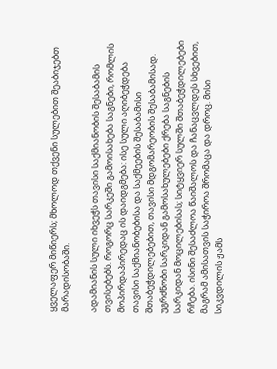ყველაფერ მიწიერს; მხოლოდ თქვენი სულებით შეაბიჯებთ მარადისობაში.

ადამიანის სული იხვეჭს თავისი საქმიანობის შესაბამის თვისებებს. როგორც სარკეში გამოისახება საგნები, რომლის მოპირდაპირედაც ის დაიდგმება: ისე სული აღიბეჭდება თავისი საქმიანობებისა და საქმეების შესაბამისი შთაბეჭდილებებით, თავისი მდგომარეობის შესაბამისად. უგრძნობი სარკიდან გამოსახულებები ქრება საგნების სარკიდან მოცილებისას; სიტყვიერ სულში შთაბეჭდილებები რჩება. ისინი შესაძლოა წაიშალოს და ჩანაცვლდეს სხვებით, მაგრამ ამისათვის საჭიროა შრომაცა და დროც. მისი სიკვდილის ჟამს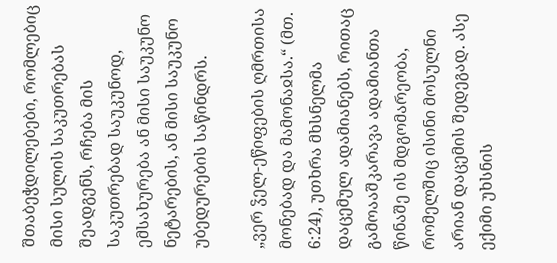შთაბეჭდილებები, რომლებიც მისი სულის საკუთრებას შეადგენს, რჩება მის საკუთრებად საუკუნოდ, ემსახურება ან მისი საუკუნო ნეტარების, ან მისი საუკუნო უბედურების საწინდრს.

„ვერ ჴელ-ეწიფების ღმრთისა მონებად და მამონაჲსა.“ (მთ. 6:24), უთხრა მხსნელმა დაცემულ ადამიანებს, რითაც გამოააშკარავა ადამიანთა წინაშე ის მდგომარეობა, რომელშიც ისინი მოსულნი არიან დაცემის შედეგად. ასე ექიმი უხსნის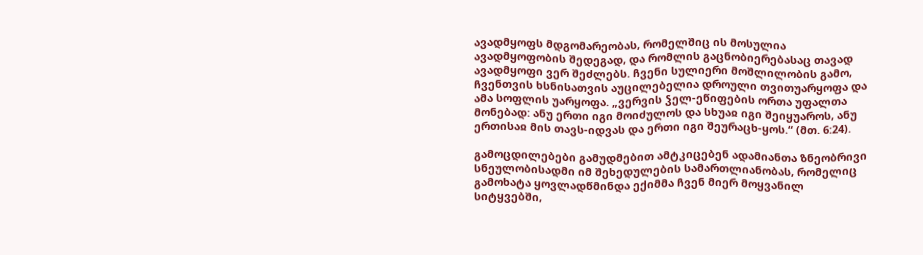ავადმყოფს მდგომარეობას, რომელშიც ის მოსულია ავადმყოფობის შედეგად, და რომლის გაცნობიერებასაც თავად ავადმყოფი ვერ შეძლებს. ჩვენი სულიერი მოშლილობის გამო, ჩვენთვის ხსნისათვის აუცილებელია დროული თვითუარყოფა და ამა სოფლის უარყოფა. „ვერვის ჴელ-ეწიფების ორთა უფალთა მონებად: ანუ ერთი იგი მოიძულოს და სხუაჲ იგი შეიყუაროს, ანუ ერთისაჲ მის თავს-იდვას და ერთი იგი შეურაცხ-ყოს.“ (მთ. 6:24).

გამოცდილებები გამუდმებით ამტკიცებენ ადამიანთა ზნეობრივი სნეულობისადმი იმ შეხედულების სამართლიანობას, რომელიც გამოხატა ყოვლადწმინდა ექიმმა ჩვენ მიერ მოყვანილ სიტყვებში,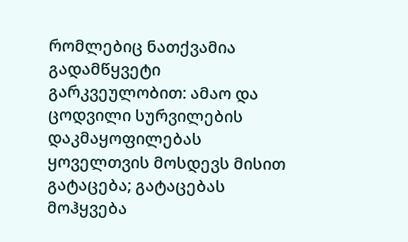რომლებიც ნათქვამია გადამწყვეტი გარკვეულობით: ამაო და ცოდვილი სურვილების დაკმაყოფილებას ყოველთვის მოსდევს მისით გატაცება; გატაცებას მოჰყვება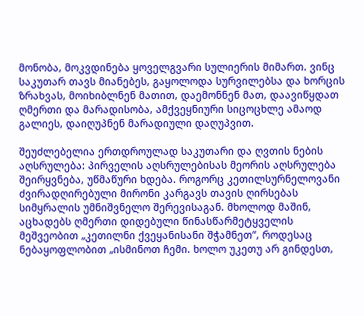მონობა, მოკვდინება ყოველგვარი სულიერის მიმართ. ვინც საკუთარ თავს მიანებეს, გაყოლოდა სურვილებსა და ხორცის ზრახვას, მოიხიბლნენ მათით, დაემონნენ მათ, დაავიწყდათ ღმერთი და მარადისობა, ამქვეყნიური სიცოცხლე ამაოდ გალიეს, დაიღუპნენ მარადიული დაღუპვით.

შეუძლებელია ერთდროულად საკუთარი და ღვთის ნების აღსრულება: პირველის აღსრულებისას მეორის აღსრულება შეირყვნება, უწმაწური ხდება. როგორც კეთილსურნელოვანი ძვირადღირებული მირონი კარგავს თავის ღირსებას სიმყრალის უმნიშვნელო შერევისაგან. მხოლოდ მაშინ, აცხადებს ღმერთი დიდებული წინასწარმეტყველის მეშვეობით „კეთილნი ქვეყანისანი შჭამნეთ“, როდესაც ნებაყოფლობით „ისმინოთ ჩემი. ხოლო უკეთუ არ გინდესთ,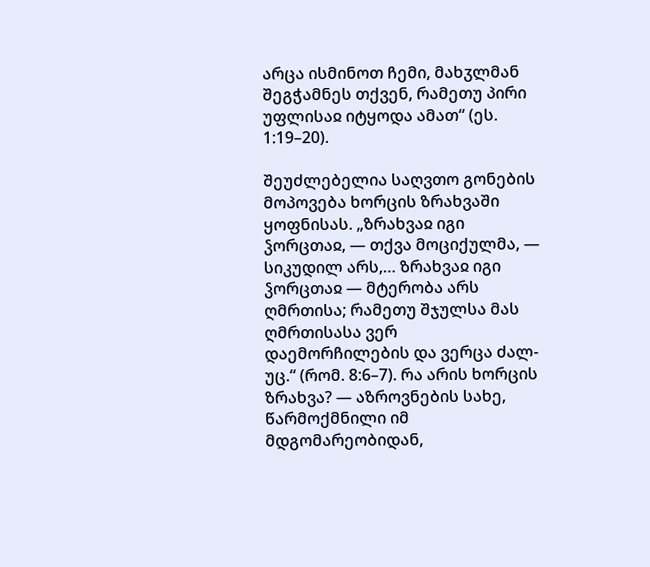არცა ისმინოთ ჩემი, მახჳლმან შეგჭამნეს თქვენ, რამეთუ პირი უფლისაჲ იტყოდა ამათ“ (ეს. 1:19–20).

შეუძლებელია საღვთო გონების მოპოვება ხორცის ზრახვაში ყოფნისას. „ზრახვაჲ იგი ჴორცთაჲ, — თქვა მოციქულმა, — სიკუდილ არს,… ზრახვაჲ იგი ჴორცთაჲ — მტერობა არს ღმრთისა; რამეთუ შჯულსა მას ღმრთისასა ვერ დაემორჩილების და ვერცა ძალ-უც.“ (რომ. 8:6–7). რა არის ხორცის ზრახვა? — აზროვნების სახე, წარმოქმნილი იმ მდგომარეობიდან,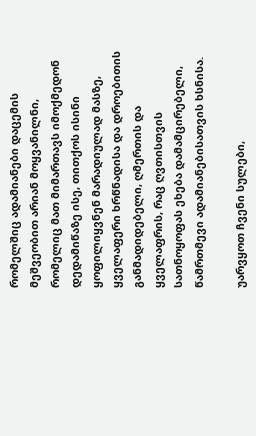რომელშიც ადამიანები დაცემის მეშვეობით არიან მოყვანილნი, რომელიც მათ მიმართავს იმოქმედონ დედამიწაზე ისე, თითქოს ისინი ყოფილიყვნენ მარადიულად მასზე, ყველაფერი ხრწნადისა და დროებითის განმადიდებელი, ღმერთის და ყველაფრის, რაც ღვთისთვის სათნოყოფას ეხება დამამცირებელი, წამრთმევი ადამიანებისათვის ხსნისა.

უარვყოთ ჩვენი სულები,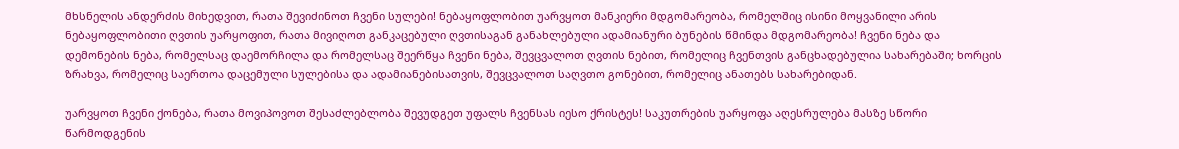მხსნელის ანდერძის მიხედვით, რათა შევიძინოთ ჩვენი სულები! ნებაყოფლობით უარვყოთ მანკიერი მდგომარეობა, რომელშიც ისინი მოყვანილი არის ნებაყოფლობითი ღვთის უარყოფით, რათა მივიღოთ განკაცებული ღვთისაგან განახლებული ადამიანური ბუნების წმინდა მდგომარეობა! ჩვენი ნება და დემონების ნება, რომელსაც დაემორჩილა და რომელსაც შეერწყა ჩვენი ნება, შევცვალოთ ღვთის ნებით, რომელიც ჩვენთვის განცხადებულია სახარებაში; ხორცის ზრახვა, რომელიც საერთოა დაცემული სულებისა და ადამიანებისათვის, შევცვალოთ საღვთო გონებით, რომელიც ანათებს სახარებიდან.

უარვყოთ ჩვენი ქონება, რათა მოვიპოვოთ შესაძლებლობა შევუდგეთ უფალს ჩვენსას იესო ქრისტეს! საკუთრების უარყოფა აღესრულება მასზე სწორი წარმოდგენის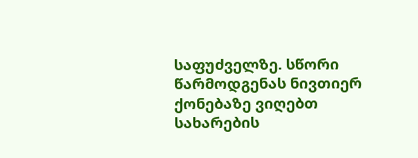საფუძველზე. სწორი წარმოდგენას ნივთიერ ქონებაზე ვიღებთ სახარების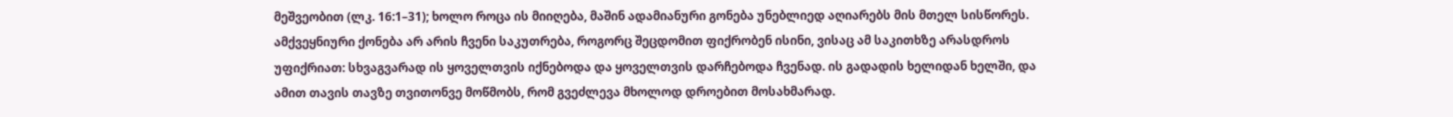მეშვეობით (ლკ. 16:1–31); ხოლო როცა ის მიიღება, მაშინ ადამიანური გონება უნებლიედ აღიარებს მის მთელ სისწორეს. ამქვეყნიური ქონება არ არის ჩვენი საკუთრება, როგორც შეცდომით ფიქრობენ ისინი, ვისაც ამ საკითხზე არასდროს უფიქრიათ: სხვაგვარად ის ყოველთვის იქნებოდა და ყოველთვის დარჩებოდა ჩვენად. ის გადადის ხელიდან ხელში, და ამით თავის თავზე თვითონვე მოწმობს, რომ გვეძლევა მხოლოდ დროებით მოსახმარად.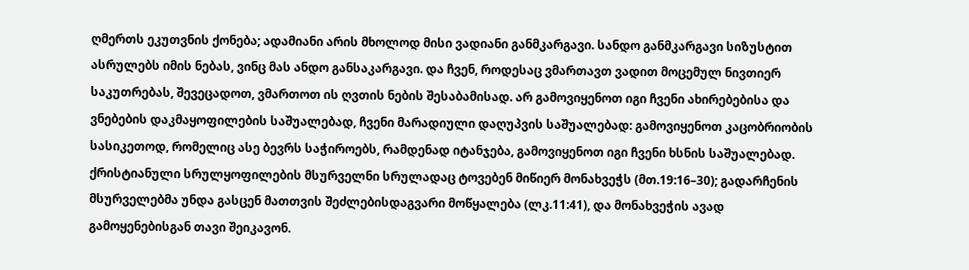ღმერთს ეკუთვნის ქონება; ადამიანი არის მხოლოდ მისი ვადიანი განმკარგავი. სანდო განმკარგავი სიზუსტით ასრულებს იმის ნებას, ვინც მას ანდო განსაკარგავი. და ჩვენ, როდესაც ვმართავთ ვადით მოცემულ ნივთიერ საკუთრებას, შევეცადოთ, ვმართოთ ის ღვთის ნების შესაბამისად. არ გამოვიყენოთ იგი ჩვენი ახირებებისა და ვნებების დაკმაყოფილების საშუალებად, ჩვენი მარადიული დაღუპვის საშუალებად: გამოვიყენოთ კაცობრიობის სასიკეთოდ, რომელიც ასე ბევრს საჭიროებს, რამდენად იტანჯება, გამოვიყენოთ იგი ჩვენი ხსნის საშუალებად. ქრისტიანული სრულყოფილების მსურველნი სრულადაც ტოვებენ მიწიერ მონახვეჭს (მთ.19:16–30); გადარჩენის მსურველებმა უნდა გასცენ მათთვის შეძლებისდაგვარი მოწყალება (ლკ.11:41), და მონახვეჭის ავად გამოყენებისგან თავი შეიკავონ.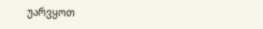უარვყოთ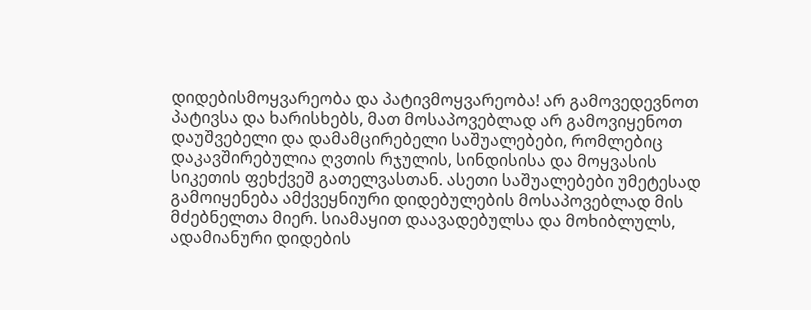დიდებისმოყვარეობა და პატივმოყვარეობა! არ გამოვედევნოთ პატივსა და ხარისხებს, მათ მოსაპოვებლად არ გამოვიყენოთ დაუშვებელი და დამამცირებელი საშუალებები, რომლებიც დაკავშირებულია ღვთის რჯულის, სინდისისა და მოყვასის სიკეთის ფეხქვეშ გათელვასთან. ასეთი საშუალებები უმეტესად გამოიყენება ამქვეყნიური დიდებულების მოსაპოვებლად მის მძებნელთა მიერ. სიამაყით დაავადებულსა და მოხიბლულს, ადამიანური დიდების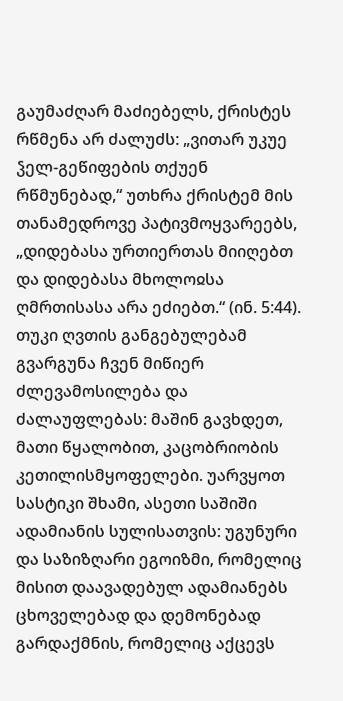გაუმაძღარ მაძიებელს, ქრისტეს რწმენა არ ძალუძს: „ვითარ უკუე ჴელ-გეწიფების თქუენ რწმუნებად,“ უთხრა ქრისტემ მის თანამედროვე პატივმოყვარეებს, „დიდებასა ურთიერთას მიიღებთ და დიდებასა მხოლოჲსა ღმრთისასა არა ეძიებთ.“ (ინ. 5:44). თუკი ღვთის განგებულებამ გვარგუნა ჩვენ მიწიერ ძლევამოსილება და ძალაუფლებას: მაშინ გავხდეთ, მათი წყალობით, კაცობრიობის კეთილისმყოფელები. უარვყოთ სასტიკი შხამი, ასეთი საშიში ადამიანის სულისათვის: უგუნური და საზიზღარი ეგოიზმი, რომელიც მისით დაავადებულ ადამიანებს ცხოველებად და დემონებად გარდაქმნის, რომელიც აქცევს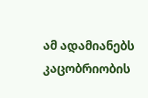ამ ადამიანებს კაცობრიობის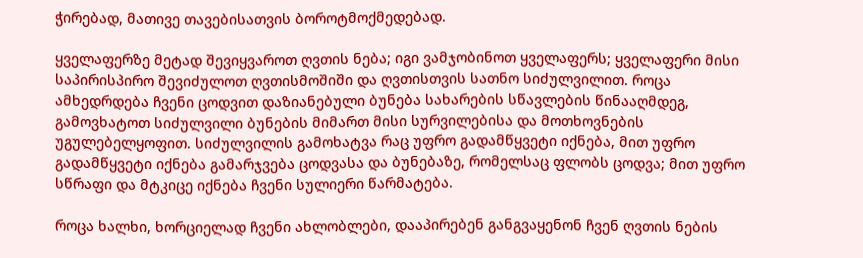ჭირებად, მათივე თავებისათვის ბოროტმოქმედებად.

ყველაფერზე მეტად შევიყვაროთ ღვთის ნება; იგი ვამჯობინოთ ყველაფერს; ყველაფერი მისი საპირისპირო შევიძულოთ ღვთისმოშიში და ღვთისთვის სათნო სიძულვილით. როცა ამხედრდება ჩვენი ცოდვით დაზიანებული ბუნება სახარების სწავლების წინააღმდეგ, გამოვხატოთ სიძულვილი ბუნების მიმართ მისი სურვილებისა და მოთხოვნების უგულებელყოფით. სიძულვილის გამოხატვა რაც უფრო გადამწყვეტი იქნება, მით უფრო გადამწყვეტი იქნება გამარჯვება ცოდვასა და ბუნებაზე, რომელსაც ფლობს ცოდვა; მით უფრო სწრაფი და მტკიცე იქნება ჩვენი სულიერი წარმატება.

როცა ხალხი, ხორციელად ჩვენი ახლობლები, დააპირებენ განგვაყენონ ჩვენ ღვთის ნების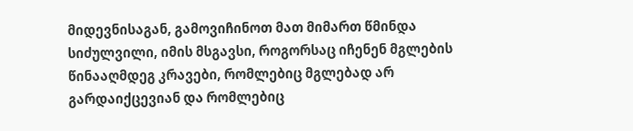მიდევნისაგან, გამოვიჩინოთ მათ მიმართ წმინდა სიძულვილი, იმის მსგავსი, როგორსაც იჩენენ მგლების წინააღმდეგ კრავები, რომლებიც მგლებად არ გარდაიქცევიან და რომლებიც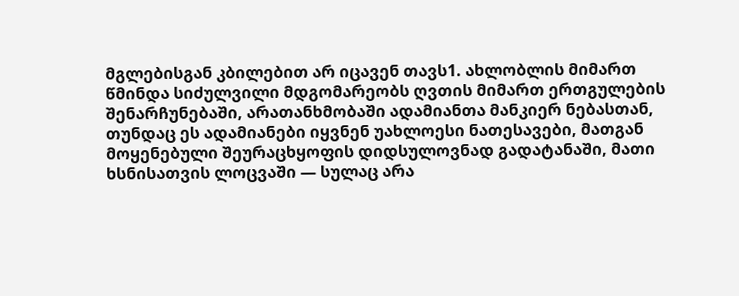მგლებისგან კბილებით არ იცავენ თავს1. ახლობლის მიმართ წმინდა სიძულვილი მდგომარეობს ღვთის მიმართ ერთგულების შენარჩუნებაში, არათანხმობაში ადამიანთა მანკიერ ნებასთან, თუნდაც ეს ადამიანები იყვნენ უახლოესი ნათესავები, მათგან მოყენებული შეურაცხყოფის დიდსულოვნად გადატანაში, მათი ხსნისათვის ლოცვაში — სულაც არა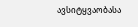ავსიტყვაობასა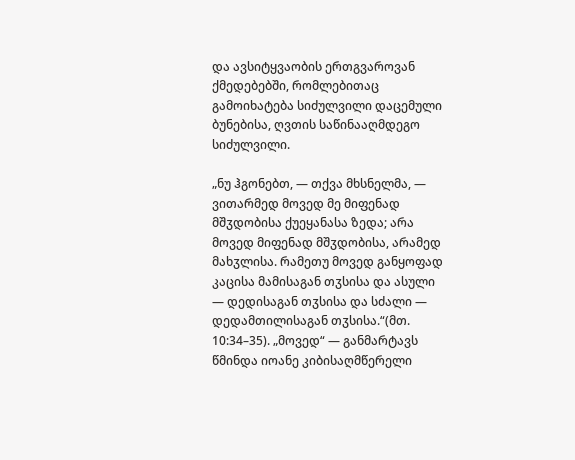და ავსიტყვაობის ერთგვაროვან ქმედებებში, რომლებითაც გამოიხატება სიძულვილი დაცემული ბუნებისა, ღვთის საწინააღმდეგო სიძულვილი.

„ნუ ჰგონებთ, — თქვა მხსნელმა, — ვითარმედ მოვედ მე მიფენად მშჳდობისა ქუეყანასა ზედა; არა მოვედ მიფენად მშჳდობისა, არამედ მახჳლისა. რამეთუ მოვედ განყოფად კაცისა მამისაგან თჳსისა და ასული — დედისაგან თჳსისა და სძალი — დედამთილისაგან თჳსისა.“(მთ. 10:34–35). „მოვედ“ — განმარტავს წმინდა იოანე კიბისაღმწერელი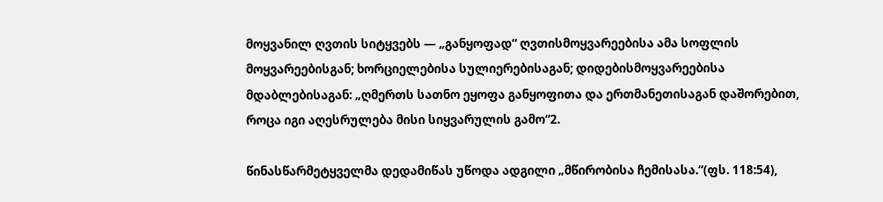მოყვანილ ღვთის სიტყვებს — „განყოფად“ ღვთისმოყვარეებისა ამა სოფლის მოყვარეებისგან; ხორციელებისა სულიერებისაგან; დიდებისმოყვარეებისა მდაბლებისაგან: „ღმერთს სათნო ეყოფა განყოფითა და ერთმანეთისაგან დაშორებით, როცა იგი აღესრულება მისი სიყვარულის გამო“2.

წინასწარმეტყველმა დედამიწას უწოდა ადგილი „მწირობისა ჩემისასა.“(ფს. 118:54),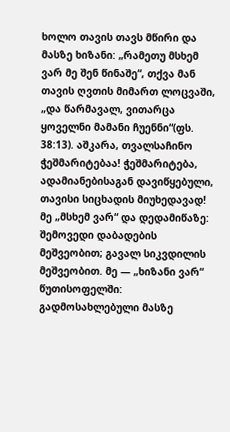ხოლო თავის თავს მწირი და მასზე ხიზანი: „რამეთუ მსხემ ვარ მე შენ წინაშე“, თქვა მან თავის ღვთის მიმართ ლოცვაში, „და წარმავალ, ვითარცა ყოველნი მამანი ჩუენნი“(ფს. 38:13). აშკარა, თვალსაჩინო ჭეშმარიტებაა! ჭეშმარიტება, ადამიანებისაგან დავიწყებული, თავისი სიცხადის მიუხედავად! მე „მსხემ ვარ“ და დედამიწაზე: შემოვედი დაბადების მეშვეობით; გავალ სიკვდილის მეშვეობით. მე — „ხიზანი ვარ“ წუთისოფელში: გადმოსახლებული მასზე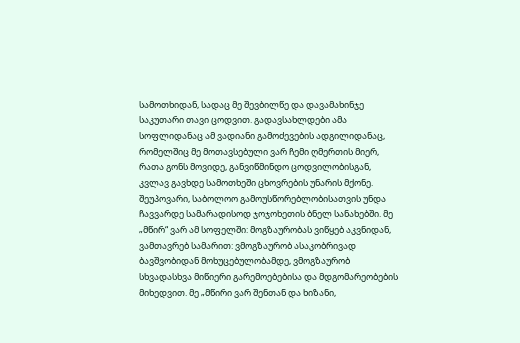სამოთხიდან, სადაც მე შევბილწე და დავამახინჯე საკუთარი თავი ცოდვით. გადავსახლდები ამა სოფლიდანაც ამ ვადიანი გამოძევების ადგილიდანაც, რომელშიც მე მოთავსებული ვარ ჩემი ღმერთის მიერ, რათა გონს მოვიდე, განვიწმინდო ცოდვილობისგან, კვლავ გავხდე სამოთხეში ცხოვრების უნარის მქონე. შეუპოვარი, საბოლოო გამოუსწორებლობისათვის უნდა ჩავვარდე სამარადისოდ ჯოჯოხეთის ბნელ სანახებში. მე „მწირ“ ვარ ამ სოფელში: მოგზაურობას ვიწყებ აკვნიდან, ვამთავრებ სამარით: ვმოგზაურობ ასაკობრივად ბავშვობიდან მოხუცებულობამდე, ვმოგზაურობ სხვადასხვა მიწიერი გარემოებებისა და მდგომარეობების მიხედვით. მე „მწირი ვარ შენთან და ხიზანი,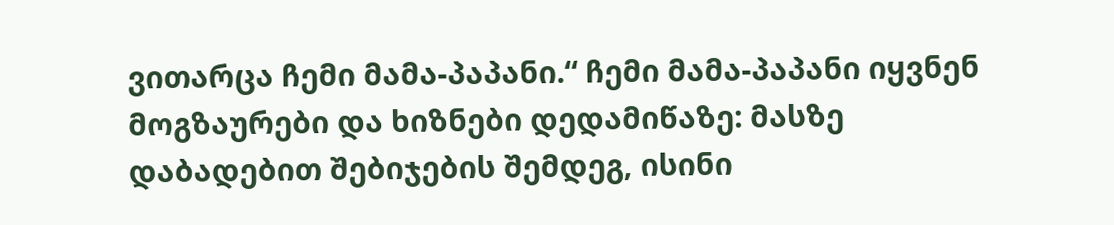ვითარცა ჩემი მამა-პაპანი.“ ჩემი მამა-პაპანი იყვნენ მოგზაურები და ხიზნები დედამიწაზე: მასზე დაბადებით შებიჯების შემდეგ, ისინი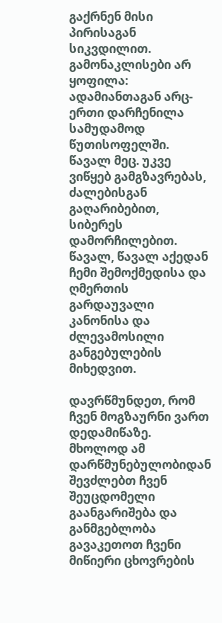გაქრნენ მისი პირისაგან სიკვდილით. გამონაკლისები არ ყოფილა: ადამიანთაგან არც-ერთი დარჩენილა სამუდამოდ წუთისოფელში. წავალ მეც. უკვე ვიწყებ გამგზავრებას, ძალებისგან გაღარიბებით, სიბერეს დამორჩილებით. წავალ, წავალ აქედან ჩემი შემოქმედისა და ღმერთის გარდაუვალი კანონისა და ძლევამოსილი განგებულების მიხედვით.

დავრწმუნდეთ, რომ ჩვენ მოგზაურნი ვართ დედამიწაზე. მხოლოდ ამ დარწმუნებულობიდან შევძლებთ ჩვენ შეუცდომელი გაანგარიშება და განმგებლობა გავაკეთოთ ჩვენი მიწიერი ცხოვრების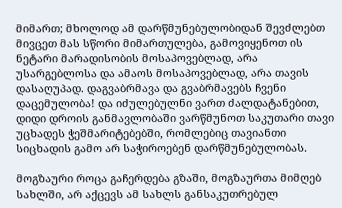მიმართ; მხოლოდ ამ დარწმუნებულობიდან შევძლებთ მივცეთ მას სწორი მიმართულება, გამოვიყენოთ ის ნეტარი მარადისობის მოსაპოვებლად, არა უსარგებლოსა და ამაოს მოსაპოვებლად, არა თავის დასაღუპად. დაგვაბრმავა და გვაბრმავებს ჩვენი დაცემულობა! და იძულებულნი ვართ ძალდატანებით, დიდი დროის განმავლობაში ვარწმუნოთ საკუთარი თავი უცხადეს ჭეშმარიტებებში, რომლებიც თავიანთი სიცხადის გამო არ საჭიროებენ დარწმუნებულობას.

მოგზაური როცა გაჩერდება გზაში, მოგზაურთა მიმღებ სახლში, არ აქცევს ამ სახლს განსაკუთრებულ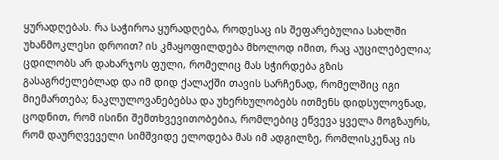ყურადღებას. რა საჭიროა ყურადღება, როდესაც ის შეფარებულია სახლში უხანმოკლესი დროით? ის კმაყოფილდება მხოლოდ იმით, რაც აუცილებელია; ცდილობს არ დახარჯოს ფული, რომელიც მას სჭირდება გზის გასაგრძელებლად და იმ დიდ ქალაქში თავის სარჩენად, რომელშიც იგი მიემართება; ნაკლულოვანებებსა და უხერხულობებს ითმენს დიდსულოვნად, ცოდნით, რომ ისინი შემთხვევითობებია, რომლებიც ეწვევა ყველა მოგზაურს, რომ დაურღვეველი სიმშვიდე ელოდება მას იმ ადგილზე, რომლისკენაც ის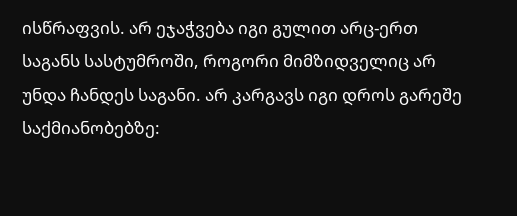ისწრაფვის. არ ეჯაჭვება იგი გულით არც-ერთ საგანს სასტუმროში, როგორი მიმზიდველიც არ უნდა ჩანდეს საგანი. არ კარგავს იგი დროს გარეშე საქმიანობებზე: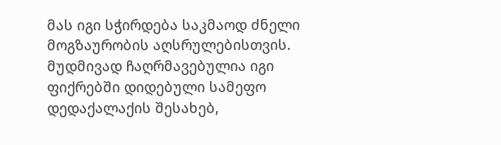მას იგი სჭირდება საკმაოდ ძნელი მოგზაურობის აღსრულებისთვის. მუდმივად ჩაღრმავებულია იგი ფიქრებში დიდებული სამეფო დედაქალაქის შესახებ,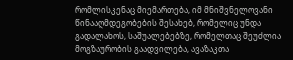რომლისკენაც მიემართება, იმ მნიშვნელოვანი წინააღმდეგობების შესახებ, რომელიც უნდა გადალახოს, საშუალებებზე, რომელთაც შეუძლია მოგზაურობის გაადვილება, ავაზაკთა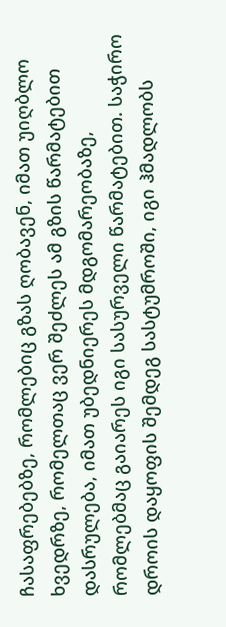ჩასაფრებებზე, რომლებიც გზას ღობავენ, იმათ უიღბლო ხვედრზე, რომელთაც ვერ შეძლეს ამ გზის წარმატებით დასრულება, იმათ უბედნიერეს მდგომარეობაზე, რომლებმაც გაიარეს იგი სასურველი წარმატებით. საჭირო დროის დაყოფის შემდეგ სასტუმროში, იგი ჰმადლობს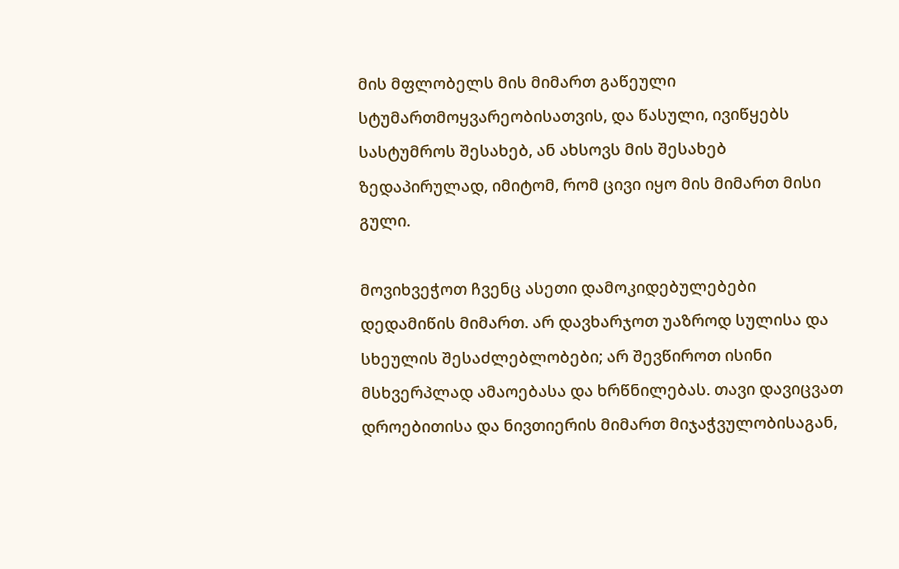მის მფლობელს მის მიმართ გაწეული სტუმართმოყვარეობისათვის, და წასული, ივიწყებს სასტუმროს შესახებ, ან ახსოვს მის შესახებ ზედაპირულად, იმიტომ, რომ ცივი იყო მის მიმართ მისი გული.

მოვიხვეჭოთ ჩვენც ასეთი დამოკიდებულებები დედამიწის მიმართ. არ დავხარჯოთ უაზროდ სულისა და სხეულის შესაძლებლობები; არ შევწიროთ ისინი მსხვერპლად ამაოებასა და ხრწნილებას. თავი დავიცვათ დროებითისა და ნივთიერის მიმართ მიჯაჭვულობისაგან,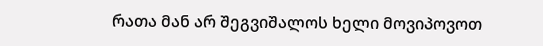რათა მან არ შეგვიშალოს ხელი მოვიპოვოთ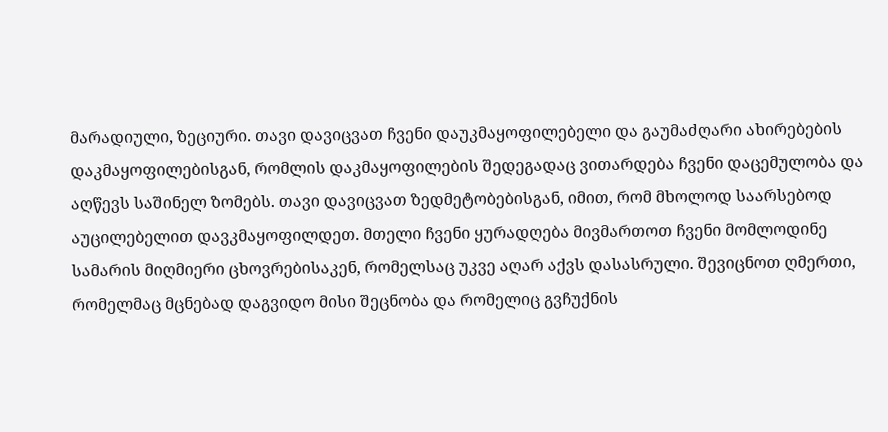მარადიული, ზეციური. თავი დავიცვათ ჩვენი დაუკმაყოფილებელი და გაუმაძღარი ახირებების დაკმაყოფილებისგან, რომლის დაკმაყოფილების შედეგადაც ვითარდება ჩვენი დაცემულობა და აღწევს საშინელ ზომებს. თავი დავიცვათ ზედმეტობებისგან, იმით, რომ მხოლოდ საარსებოდ აუცილებელით დავკმაყოფილდეთ. მთელი ჩვენი ყურადღება მივმართოთ ჩვენი მომლოდინე სამარის მიღმიერი ცხოვრებისაკენ, რომელსაც უკვე აღარ აქვს დასასრული. შევიცნოთ ღმერთი, რომელმაც მცნებად დაგვიდო მისი შეცნობა და რომელიც გვჩუქნის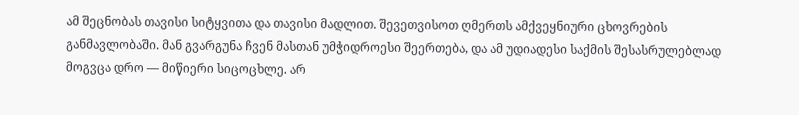ამ შეცნობას თავისი სიტყვითა და თავისი მადლით. შევეთვისოთ ღმერთს ამქვეყნიური ცხოვრების განმავლობაში. მან გვარგუნა ჩვენ მასთან უმჭიდროესი შეერთება, და ამ უდიადესი საქმის შესასრულებლად მოგვცა დრო — მიწიერი სიცოცხლე. არ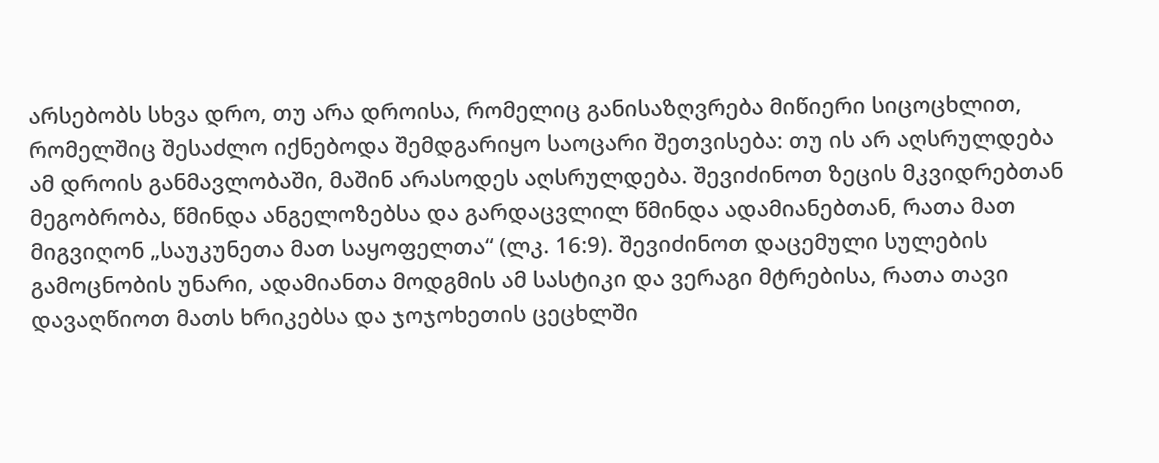არსებობს სხვა დრო, თუ არა დროისა, რომელიც განისაზღვრება მიწიერი სიცოცხლით, რომელშიც შესაძლო იქნებოდა შემდგარიყო საოცარი შეთვისება: თუ ის არ აღსრულდება ამ დროის განმავლობაში, მაშინ არასოდეს აღსრულდება. შევიძინოთ ზეცის მკვიდრებთან მეგობრობა, წმინდა ანგელოზებსა და გარდაცვლილ წმინდა ადამიანებთან, რათა მათ მიგვიღონ „საუკუნეთა მათ საყოფელთა“ (ლკ. 16:9). შევიძინოთ დაცემული სულების გამოცნობის უნარი, ადამიანთა მოდგმის ამ სასტიკი და ვერაგი მტრებისა, რათა თავი დავაღწიოთ მათს ხრიკებსა და ჯოჯოხეთის ცეცხლში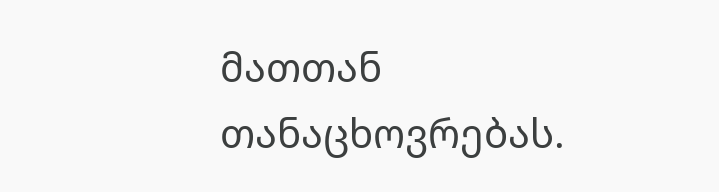მათთან თანაცხოვრებას.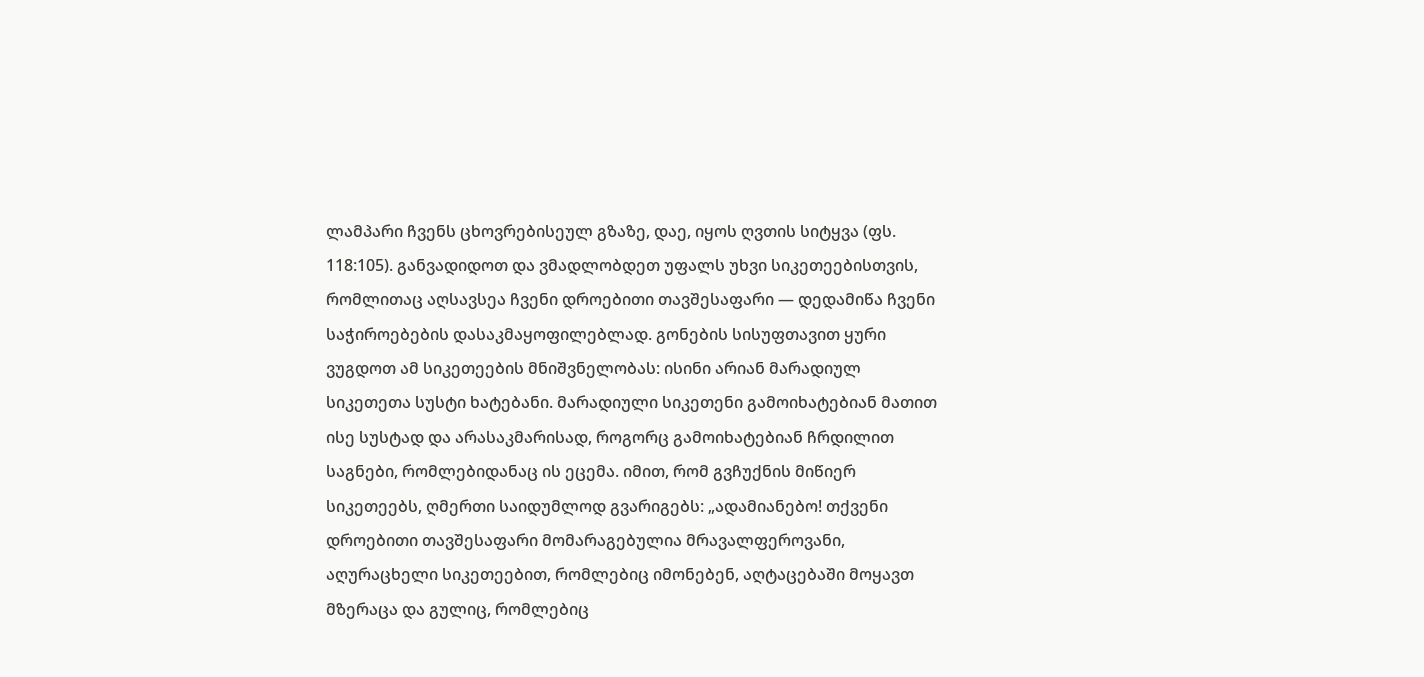ლამპარი ჩვენს ცხოვრებისეულ გზაზე, დაე, იყოს ღვთის სიტყვა (ფს. 118:105). განვადიდოთ და ვმადლობდეთ უფალს უხვი სიკეთეებისთვის, რომლითაც აღსავსეა ჩვენი დროებითი თავშესაფარი — დედამიწა ჩვენი საჭიროებების დასაკმაყოფილებლად. გონების სისუფთავით ყური ვუგდოთ ამ სიკეთეების მნიშვნელობას: ისინი არიან მარადიულ სიკეთეთა სუსტი ხატებანი. მარადიული სიკეთენი გამოიხატებიან მათით ისე სუსტად და არასაკმარისად, როგორც გამოიხატებიან ჩრდილით საგნები, რომლებიდანაც ის ეცემა. იმით, რომ გვჩუქნის მიწიერ სიკეთეებს, ღმერთი საიდუმლოდ გვარიგებს: „ადამიანებო! თქვენი დროებითი თავშესაფარი მომარაგებულია მრავალფეროვანი, აღურაცხელი სიკეთეებით, რომლებიც იმონებენ, აღტაცებაში მოყავთ მზერაცა და გულიც, რომლებიც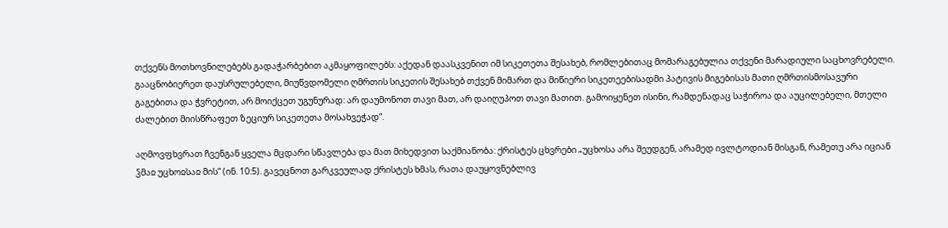თქვენს მოთხოვნილებებს გადაჭარბებით აკმაყოფილებს: აქედან დაასკვენით იმ სიკეთეთა შესახებ, რომლებითაც მომარაგებულია თქვენი მარადიული საცხოვრებელი. გააცნობიერეთ დაუსრულებელი, მიუწვდომელი ღმრთის სიკეთის შესახებ თქვენ მიმართ და მიწიერი სიკეთეებისადმი პატივის მიგებისას მათი ღმრთისმოსავური გაგებითა და ჭვრეტით, არ მოიქცეთ უგუნურად: არ დაუმონოთ თავი მათ, არ დაიღუპოთ თავი მათით. გამოიყენეთ ისინი, რამდენადაც საჭიროა და აუცილებელი, მთელი ძალებით მიისწრაფეთ ზეციურ სიკეთეთა მოსახვეჭად“.

აღმოვფხვრათ ჩვენგან ყველა მცდარი სწავლება და მათ მიხედვით საქმიანობა: ქრისტეს ცხვრები „უცხოსა არა შეუდგენ, არამედ ივლტოდიან მისგან, რამეთუ არა იციან ჴმაჲ უცხოჲსაჲ მის“ (ინ. 10:5). გავეცნოთ გარკვეულად ქრისტეს ხმას, რათა დაუყოვნებლივ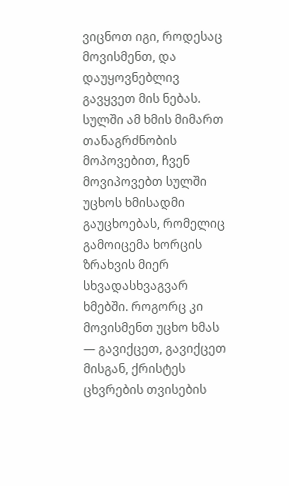ვიცნოთ იგი, როდესაც მოვისმენთ, და დაუყოვნებლივ გავყვეთ მის ნებას. სულში ამ ხმის მიმართ თანაგრძნობის მოპოვებით, ჩვენ მოვიპოვებთ სულში უცხოს ხმისადმი გაუცხოებას, რომელიც გამოიცემა ხორცის ზრახვის მიერ სხვადასხვაგვარ ხმებში. როგორც კი მოვისმენთ უცხო ხმას — გავიქცეთ, გავიქცეთ მისგან, ქრისტეს ცხვრების თვისების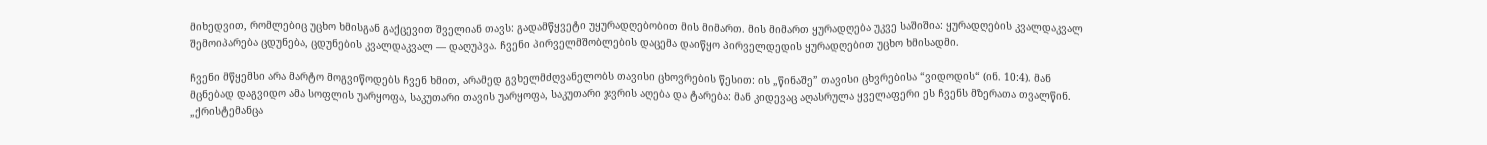მიხედვით, რომლებიც უცხო ხმისგან გაქცევით შველიან თავს: გადამწყვეტი უყურადღებობით მის მიმართ. მის მიმართ ყურადღება უკვე საშიშია: ყურადღების კვალდაკვალ შემოიპარება ცდუნება, ცდუნების კვალდაკვალ — დაღუპვა. ჩვენი პირველმშობლების დაცემა დაიწყო პირველდედის ყურადღებით უცხო ხმისადმი.

ჩვენი მწყემსი არა მარტო მოგვიწოდებს ჩვენ ხმით, არამედ გვხელმძღვანელობს თავისი ცხოვრების წესით: ის „წინაშე” თავისი ცხვრებისა “ვიდოდის“ (ინ. 10:4). მან მცნებად დაგვიდო ამა სოფლის უარყოფა, საკუთარი თავის უარყოფა, საკუთარი ჯვრის აღება და ტარება: მან კიდევაც აღასრულა ყველაფერი ეს ჩვენს მზერათა თვალწინ. „ქრისტემანცა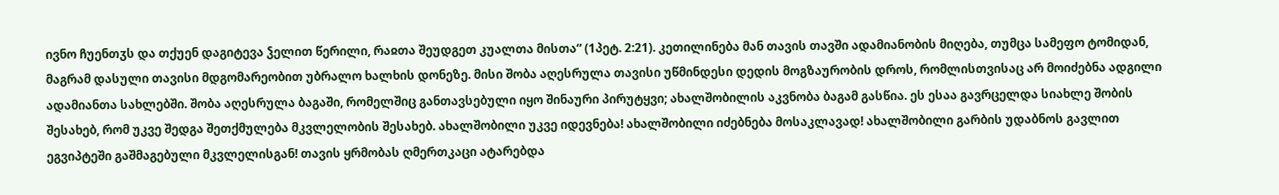ივნო ჩუენთჳს და თქუენ დაგიტევა ჴელით წერილი, რაჲთა შეუდგეთ კუალთა მისთა“ (1პეტ. 2:21). კეთილინება მან თავის თავში ადამიანობის მიღება, თუმცა სამეფო ტომიდან, მაგრამ დასული თავისი მდგომარეობით უბრალო ხალხის დონეზე. მისი შობა აღესრულა თავისი უწმინდესი დედის მოგზაურობის დროს, რომლისთვისაც არ მოიძებნა ადგილი ადამიანთა სახლებში. შობა აღესრულა ბაგაში, რომელშიც განთავსებული იყო შინაური პირუტყვი; ახალშობილის აკვნობა ბაგამ გასწია. ეს ესაა გავრცელდა სიახლე შობის შესახებ, რომ უკვე შედგა შეთქმულება მკვლელობის შესახებ. ახალშობილი უკვე იდევნება! ახალშობილი იძებნება მოსაკლავად! ახალშობილი გარბის უდაბნოს გავლით ეგვიპტეში გაშმაგებული მკვლელისგან! თავის ყრმობას ღმერთკაცი ატარებდა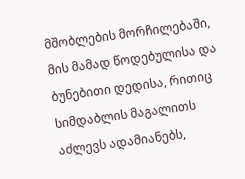მშობლების მორჩილებაში, მის მამად წოდებულისა და ბუნებითი დედისა, რითიც სიმდაბლის მაგალითს აძლევს ადამიანებს,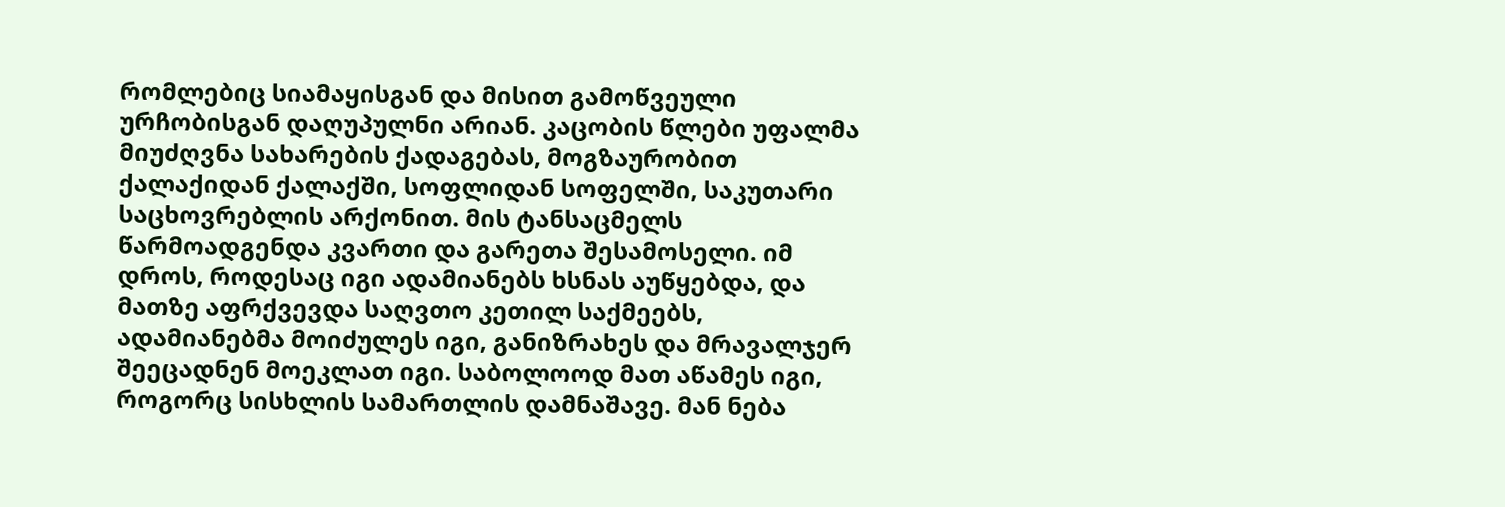რომლებიც სიამაყისგან და მისით გამოწვეული ურჩობისგან დაღუპულნი არიან. კაცობის წლები უფალმა მიუძღვნა სახარების ქადაგებას, მოგზაურობით ქალაქიდან ქალაქში, სოფლიდან სოფელში, საკუთარი საცხოვრებლის არქონით. მის ტანსაცმელს წარმოადგენდა კვართი და გარეთა შესამოსელი. იმ დროს, როდესაც იგი ადამიანებს ხსნას აუწყებდა, და მათზე აფრქვევდა საღვთო კეთილ საქმეებს, ადამიანებმა მოიძულეს იგი, განიზრახეს და მრავალჯერ შეეცადნენ მოეკლათ იგი. საბოლოოდ მათ აწამეს იგი, როგორც სისხლის სამართლის დამნაშავე. მან ნება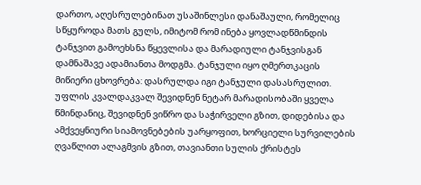დართო, აღესრულებინათ უსაშინლესი დანაშაული, რომელიც სწყუროდა მათს გულს, იმიტომ რომ ინება ყოვლადწმინდის ტანჯვით გამოეხსნა წყევლისა და მარადიული ტანჯვისგან დამნაშავე ადამიანთა მოდგმა. ტანჯული იყო ღმერთკაცის მიწიერი ცხოვრება: დასრულდა იგი ტანჯული დასასრულით. უფლის კვალდაკვალ შევიდნენ ნეტარ მარადისობაში ყველა წმინდანიც, შევიდნენ ვიწრო და საჭირველი გზით, დიდებისა და ამქვეყნიური სიამოვნებების უარყოფით, ხორციელი სურვილების ღვაწლით ალაგმვის გზით, თავიანთი სულის ქრისტეს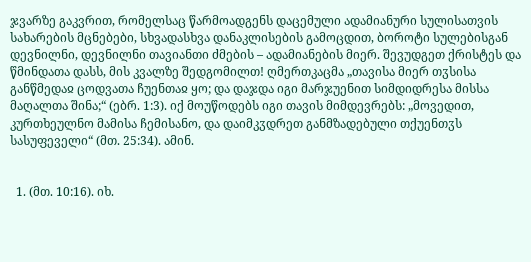ჯვარზე გაკვრით, რომელსაც წარმოადგენს დაცემული ადამიანური სულისათვის სახარების მცნებები, სხვადასხვა დანაკლისების გამოცდით, ბოროტი სულებისგან დევნილნი, დევნილნი თავიანთი ძმების – ადამიანების მიერ. შევუდგეთ ქრისტეს და წმინდათა დასს, მის კვალზე შედგომილთ! ღმერთკაცმა „თავისა მიერ თჳსისა განწმედაჲ ცოდვათა ჩუენთაჲ ყო; და დაჯდა იგი მარჯუენით სიმდიდრესა მისსა მაღალთა შინა;“ (ებრ. 1:3). იქ მოუწოდებს იგი თავის მიმდევრებს: „მოვედით, კურთხეულნო მამისა ჩემისანო, და დაიმკჳდრეთ განმზადებული თქუენთჳს სასუფეველი“ (მთ. 25:34). ამინ.


  1. (მთ. 10:16). იხ.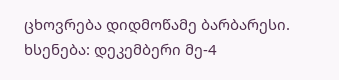ცხოვრება დიდმოწამე ბარბარესი. ხსენება: დეკემბერი მე-4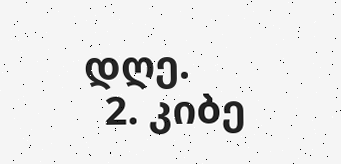დღე.
  2. კიბე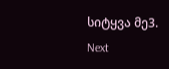სიტყვა მე3.
Next